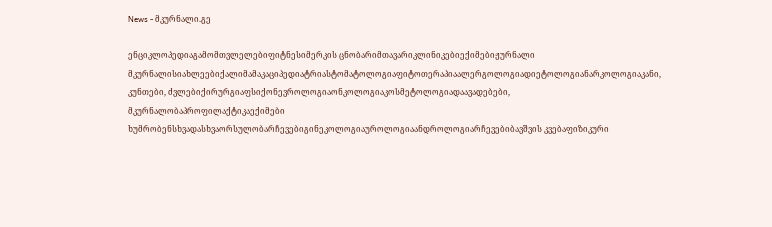News - მკურნალი.გე

ენციკლოპედიაგამომთვლელებიფიტნესიმერკის ცნობარიმთავარიკლინიკებიექიმებიჟურნალი მკურნალისიახლეებიქალიმამაკაციპედიატრიასტომატოლოგიაფიტოთერაპიაალერგოლოგიადიეტოლოგიანარკოლოგიაკანი, კუნთები, ძვლებიქირურგიაფსიქონევროლოგიაონკოლოგიაკოსმეტოლოგიადაავადებები, მკურნალობაპროფილაქტიკაექიმები ხუმრობენსხვადასხვაორსულობარჩევებიგინეკოლოგიაუროლოგიაანდროლოგიარჩევებიბავშვის კვებაფიზიკური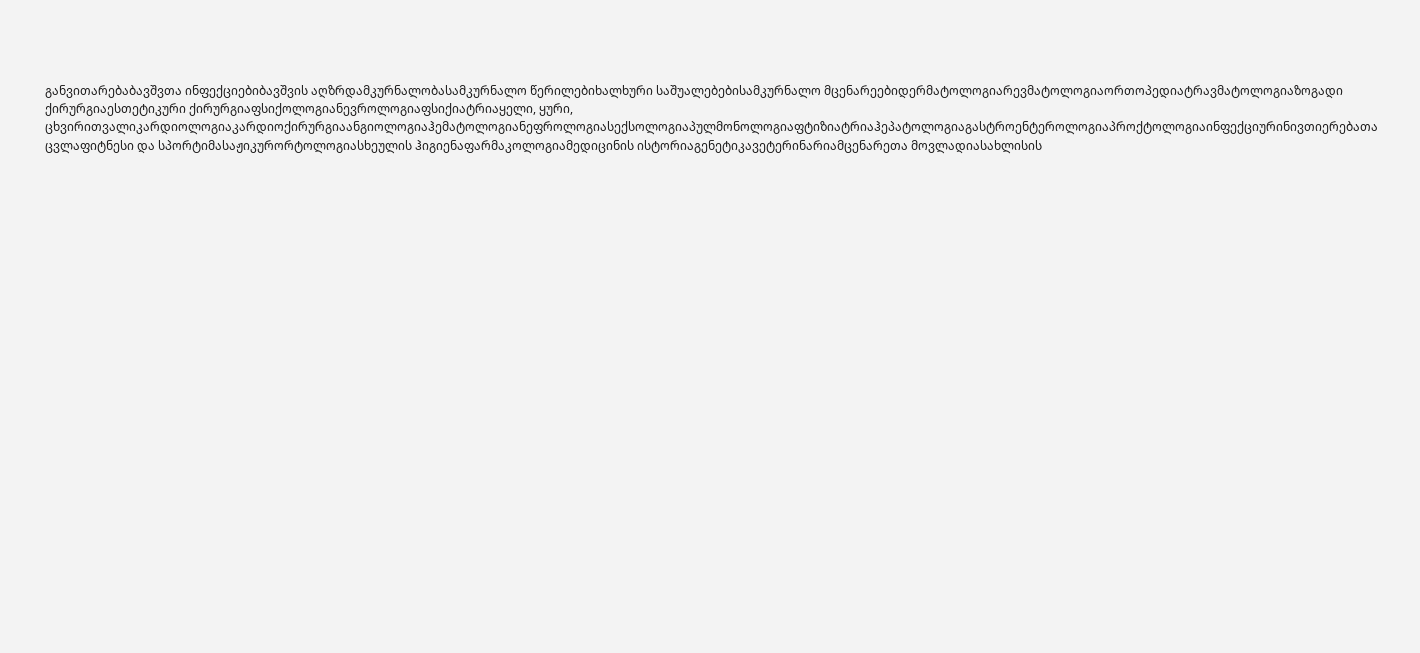განვითარებაბავშვთა ინფექციებიბავშვის აღზრდამკურნალობასამკურნალო წერილებიხალხური საშუალებებისამკურნალო მცენარეებიდერმატოლოგიარევმატოლოგიაორთოპედიატრავმატოლოგიაზოგადი ქირურგიაესთეტიკური ქირურგიაფსიქოლოგიანევროლოგიაფსიქიატრიაყელი, ყური, ცხვირითვალიკარდიოლოგიაკარდიოქირურგიაანგიოლოგიაჰემატოლოგიანეფროლოგიასექსოლოგიაპულმონოლოგიაფტიზიატრიაჰეპატოლოგიაგასტროენტეროლოგიაპროქტოლოგიაინფექციურინივთიერებათა ცვლაფიტნესი და სპორტიმასაჟიკურორტოლოგიასხეულის ჰიგიენაფარმაკოლოგიამედიცინის ისტორიაგენეტიკავეტერინარიამცენარეთა მოვლადიასახლისის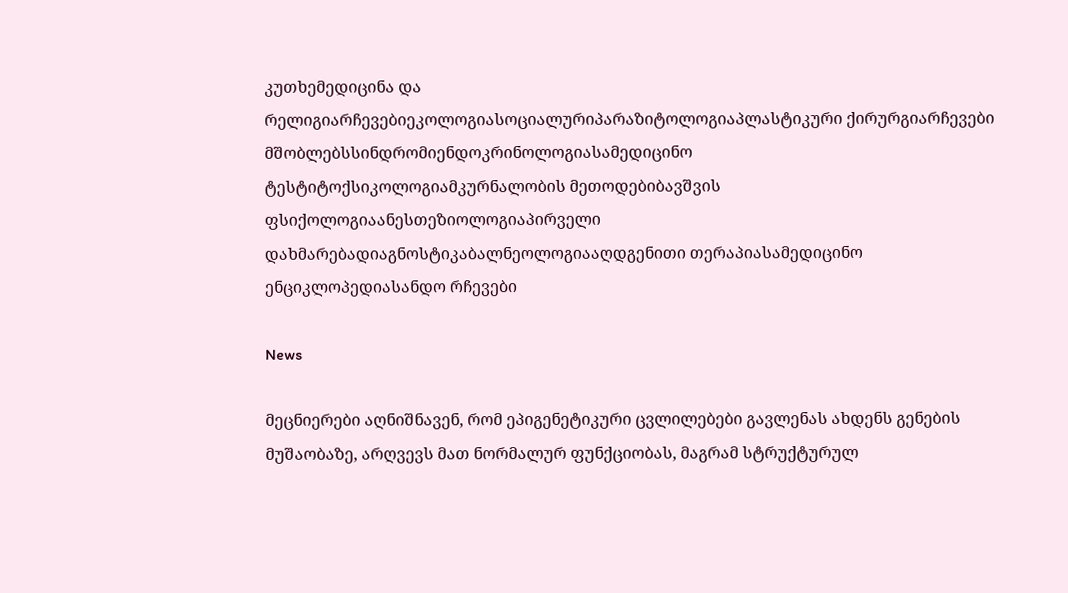კუთხემედიცინა და რელიგიარჩევებიეკოლოგიასოციალურიპარაზიტოლოგიაპლასტიკური ქირურგიარჩევები მშობლებსსინდრომიენდოკრინოლოგიასამედიცინო ტესტიტოქსიკოლოგიამკურნალობის მეთოდებიბავშვის ფსიქოლოგიაანესთეზიოლოგიაპირველი დახმარებადიაგნოსტიკაბალნეოლოგიააღდგენითი თერაპიასამედიცინო ენციკლოპედიასანდო რჩევები

News

მეცნიერები აღნიშნავენ, რომ ეპიგენეტიკური ცვლილებები გავლენას ახდენს გენების მუშაობაზე, არღვევს მათ ნორმალურ ფუნქციობას, მაგრამ სტრუქტურულ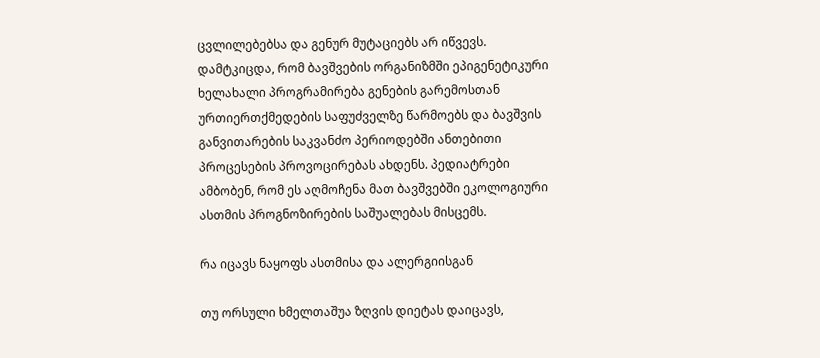ცვლილებებსა და გენურ მუტაციებს არ იწვევს. დამტკიცდა, რომ ბავშვების ორგანიზმში ეპიგენეტიკური ხელახალი პროგრამირება გენების გარემოსთან ურთიერთქმედების საფუძველზე წარმოებს და ბავშვის განვითარების საკვანძო პერიოდებში ანთებითი პროცესების პროვოცირებას ახდენს. პედიატრები ამბობენ, რომ ეს აღმოჩენა მათ ბავშვებში ეკოლოგიური ასთმის პროგნოზირების საშუალებას მისცემს.

რა იცავს ნაყოფს ასთმისა და ალერგიისგან

თუ ორსული ხმელთაშუა ზღვის დიეტას დაიცავს,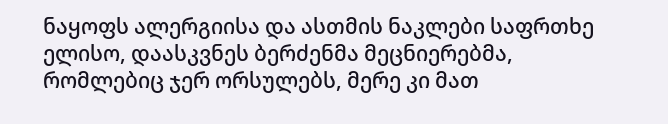ნაყოფს ალერგიისა და ასთმის ნაკლები საფრთხე ელისო, დაასკვნეს ბერძენმა მეცნიერებმა, რომლებიც ჯერ ორსულებს, მერე კი მათ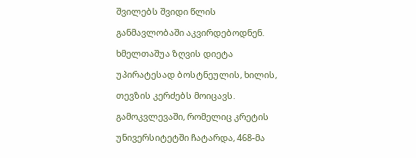შვილებს შვიდი წლის განმავლობაში აკვირდებოდნენ. ხმელთაშუა ზღვის დიეტა უპირატესად ბოსტნეულის, ხილის, თევზის კერძებს მოიცავს. გამოკვლევაში, რომელიც კრეტის უნივერსიტეტში ჩატარდა, 468-მა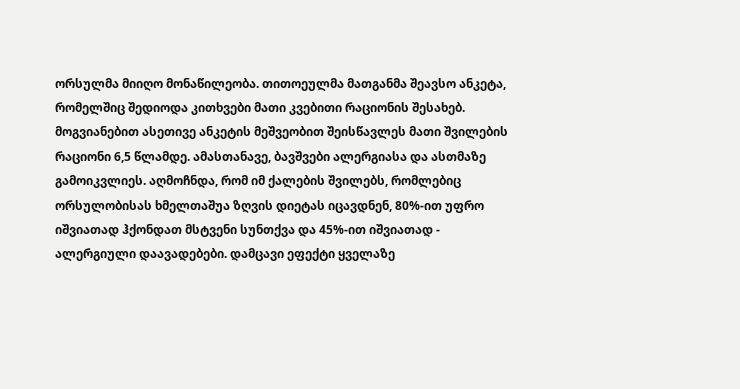ორსულმა მიიღო მონაწილეობა. თითოეულმა მათგანმა შეავსო ანკეტა, რომელშიც შედიოდა კითხვები მათი კვებითი რაციონის შესახებ. მოგვიანებით ასეთივე ანკეტის მეშვეობით შეისწავლეს მათი შვილების რაციონი 6,5 წლამდე. ამასთანავე, ბავშვები ალერგიასა და ასთმაზე გამოიკვლიეს. აღმოჩნდა, რომ იმ ქალების შვილებს, რომლებიც ორსულობისას ხმელთაშუა ზღვის დიეტას იცავდნენ, 80%-ით უფრო იშვიათად ჰქონდათ მსტვენი სუნთქვა და 45%-ით იშვიათად - ალერგიული დაავადებები. დამცავი ეფექტი ყველაზე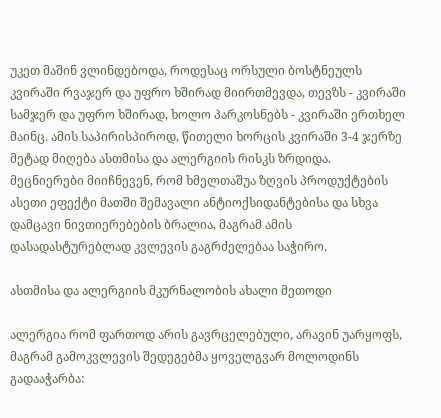უკეთ მაშინ ვლინდებოდა, როდესაც ორსული ბოსტნეულს კვირაში რვაჯერ და უფრო ხშირად მიირთმევდა, თევზს - კვირაში სამჯერ და უფრო ხშირად, ხოლო პარკოსნებს - კვირაში ერთხელ მაინც. ამის საპირისპიროდ, წითელი ხორცის კვირაში 3-4 ჯერზე მეტად მიღება ასთმისა და ალერგიის რისკს ზრდიდა. მეცნიერები მიიჩნევენ, რომ ხმელთაშუა ზღვის პროდუქტების ასეთი ეფექტი მათში შემავალი ანტიოქსიდანტებისა და სხვა დამცავი ნივთიერებების ბრალია, მაგრამ ამის დასადასტურებლად კვლევის გაგრძელებაა საჭირო.

ასთმისა და ალერგიის მკურნალობის ახალი მეთოდი

ალერგია რომ ფართოდ არის გავრცელებული, არავინ უარყოფს, მაგრამ გამოკვლევის შედეგებმა ყოველგვარ მოლოდინს გადააჭარბა: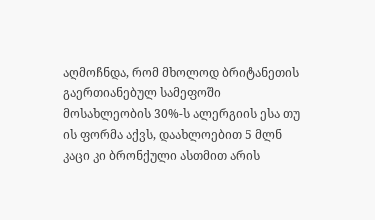აღმოჩნდა, რომ მხოლოდ ბრიტანეთის გაერთიანებულ სამეფოში მოსახლეობის 30%-ს ალერგიის ესა თუ ის ფორმა აქვს, დაახლოებით 5 მლნ კაცი კი ბრონქული ასთმით არის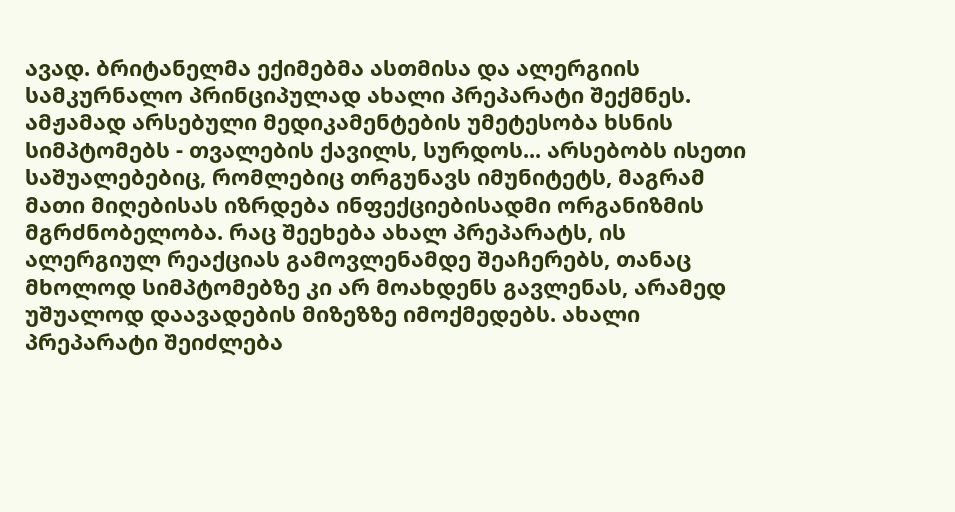ავად. ბრიტანელმა ექიმებმა ასთმისა და ალერგიის სამკურნალო პრინციპულად ახალი პრეპარატი შექმნეს. ამჟამად არსებული მედიკამენტების უმეტესობა ხსნის სიმპტომებს - თვალების ქავილს, სურდოს... არსებობს ისეთი საშუალებებიც, რომლებიც თრგუნავს იმუნიტეტს, მაგრამ მათი მიღებისას იზრდება ინფექციებისადმი ორგანიზმის მგრძნობელობა. რაც შეეხება ახალ პრეპარატს, ის ალერგიულ რეაქციას გამოვლენამდე შეაჩერებს, თანაც მხოლოდ სიმპტომებზე კი არ მოახდენს გავლენას, არამედ უშუალოდ დაავადების მიზეზზე იმოქმედებს. ახალი პრეპარატი შეიძლება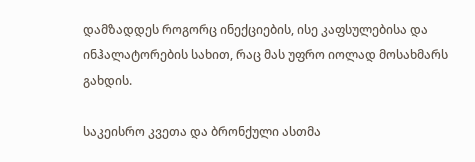დამზადდეს როგორც ინექციების, ისე კაფსულებისა და ინჰალატორების სახით, რაც მას უფრო იოლად მოსახმარს გახდის.

საკეისრო კვეთა და ბრონქული ასთმა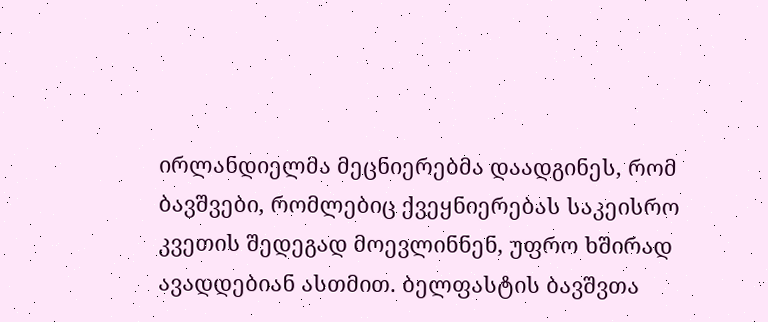ირლანდიელმა მეცნიერებმა დაადგინეს, რომ ბავშვები, რომლებიც ქვეყნიერებას საკეისრო კვეთის შედეგად მოევლინნენ, უფრო ხშირად ავადდებიან ასთმით. ბელფასტის ბავშვთა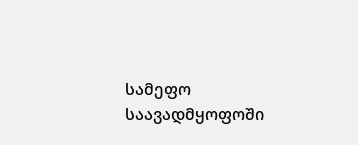სამეფო საავადმყოფოში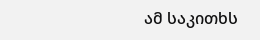ამ საკითხს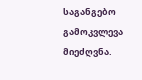საგანგებო გამოკვლევა მიეძღვნა.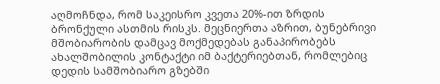აღმოჩნდა, რომ საკეისრო კვეთა 20%-ით ზრდის ბრონქული ასთმის რისკს. მეცნიერთა აზრით, ბუნებრივი მშობიარობის დამცავ მოქმედებას განაპირობებს ახალშობილის კონტაქტი იმ ბაქტერიებთან, რომლებიც დედის სამშობიარო გზებში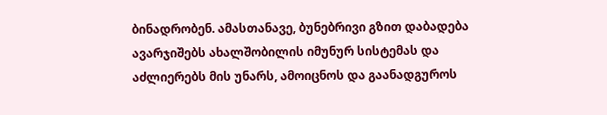ბინადრობენ. ამასთანავე, ბუნებრივი გზით დაბადება ავარჯიშებს ახალშობილის იმუნურ სისტემას და აძლიერებს მის უნარს, ამოიცნოს და გაანადგუროს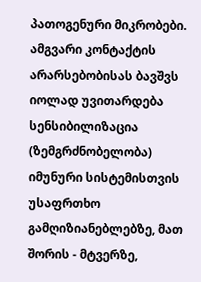პათოგენური მიკრობები. ამგვარი კონტაქტის არარსებობისას ბავშვს იოლად უვითარდება სენსიბილიზაცია (ზემგრძნობელობა) იმუნური სისტემისთვის უსაფრთხო გამღიზიანებლებზე, მათ შორის - მტვერზე,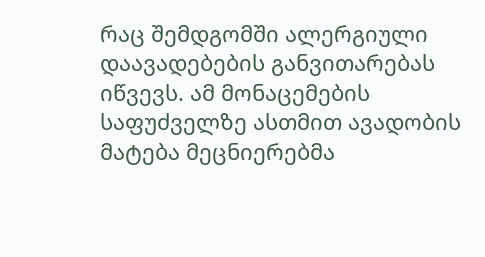რაც შემდგომში ალერგიული დაავადებების განვითარებას იწვევს. ამ მონაცემების საფუძველზე ასთმით ავადობის მატება მეცნიერებმა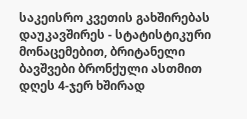საკეისრო კვეთის გახშირებას დაუკავშირეს - სტატისტიკური მონაცემებით, ბრიტანელი ბავშვები ბრონქული ასთმით დღეს 4-ჯერ ხშირად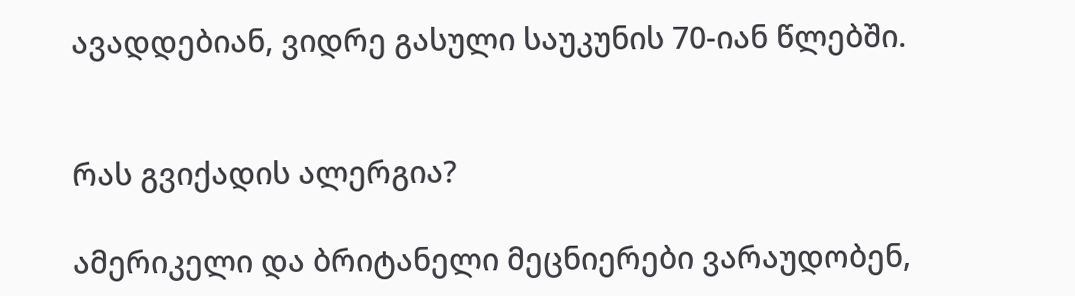ავადდებიან, ვიდრე გასული საუკუნის 70-იან წლებში.


რას გვიქადის ალერგია?

ამერიკელი და ბრიტანელი მეცნიერები ვარაუდობენ,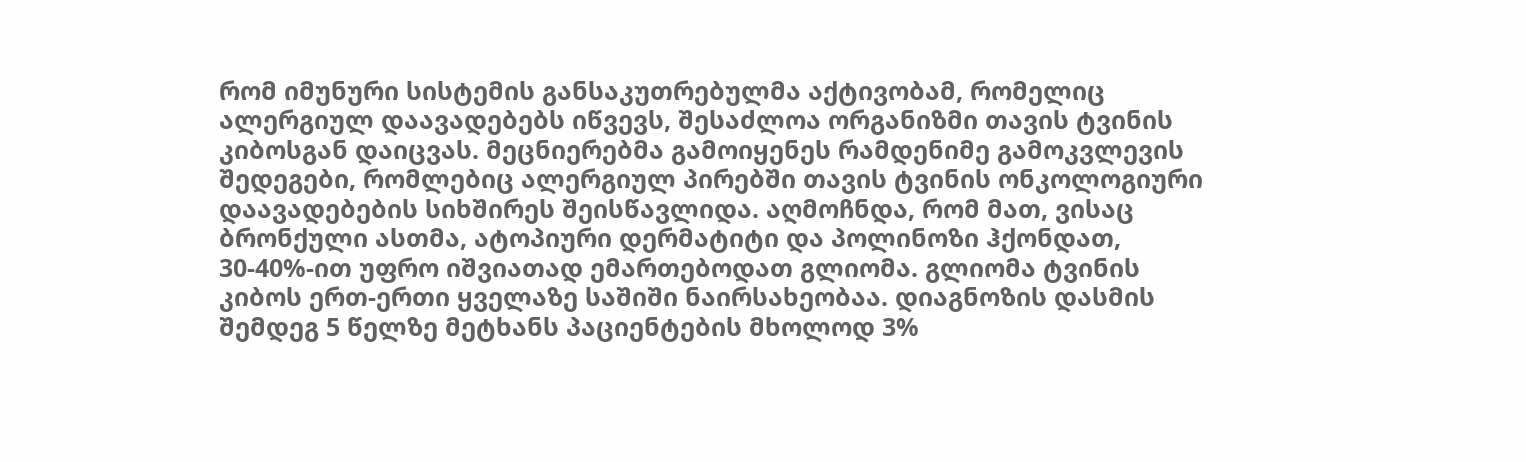რომ იმუნური სისტემის განსაკუთრებულმა აქტივობამ, რომელიც ალერგიულ დაავადებებს იწვევს, შესაძლოა ორგანიზმი თავის ტვინის კიბოსგან დაიცვას. მეცნიერებმა გამოიყენეს რამდენიმე გამოკვლევის შედეგები, რომლებიც ალერგიულ პირებში თავის ტვინის ონკოლოგიური დაავადებების სიხშირეს შეისწავლიდა. აღმოჩნდა, რომ მათ, ვისაც ბრონქული ასთმა, ატოპიური დერმატიტი და პოლინოზი ჰქონდათ, 30-40%-ით უფრო იშვიათად ემართებოდათ გლიომა. გლიომა ტვინის კიბოს ერთ-ერთი ყველაზე საშიში ნაირსახეობაა. დიაგნოზის დასმის შემდეგ 5 წელზე მეტხანს პაციენტების მხოლოდ 3%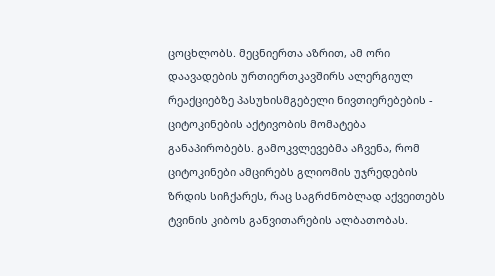ცოცხლობს. მეცნიერთა აზრით, ამ ორი დაავადების ურთიერთკავშირს ალერგიულ რეაქციებზე პასუხისმგებელი ნივთიერებების - ციტოკინების აქტივობის მომატება განაპირობებს. გამოკვლევებმა აჩვენა, რომ ციტოკინები ამცირებს გლიომის უჯრედების ზრდის სიჩქარეს, რაც საგრძნობლად აქვეითებს ტვინის კიბოს განვითარების ალბათობას.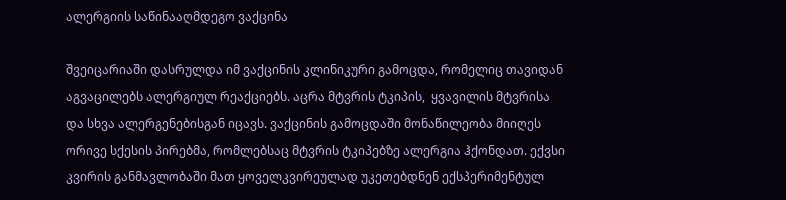ალერგიის საწინააღმდეგო ვაქცინა

შვეიცარიაში დასრულდა იმ ვაქცინის კლინიკური გამოცდა, რომელიც თავიდან აგვაცილებს ალერგიულ რეაქციებს. აცრა მტვრის ტკიპის,  ყვავილის მტვრისა და სხვა ალერგენებისგან იცავს. ვაქცინის გამოცდაში მონაწილეობა მიიღეს ორივე სქესის პირებმა, რომლებსაც მტვრის ტკიპებზე ალერგია ჰქონდათ. ექვსი კვირის განმავლობაში მათ ყოველკვირეულად უკეთებდნენ ექსპერიმენტულ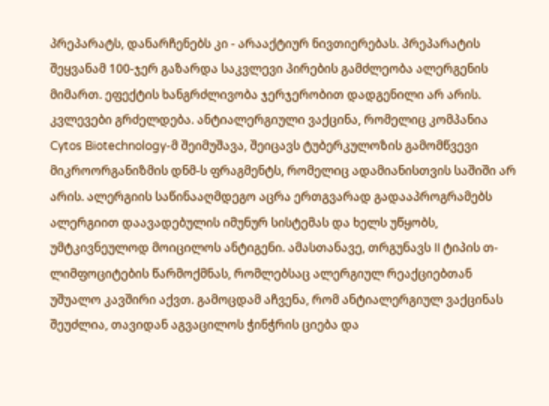პრეპარატს, დანარჩენებს კი - არააქტიურ ნივთიერებას. პრეპარატის შეყვანამ 100-ჯერ გაზარდა საკვლევი პირების გამძლეობა ალერგენის მიმართ. ეფექტის ხანგრძლივობა ჯერჯერობით დადგენილი არ არის. კვლევები გრძელდება. ანტიალერგიული ვაქცინა, რომელიც კომპანია Cytos Biotechnology-მ შეიმუშავა, შეიცავს ტუბერკულოზის გამომწვევი მიკროორგანიზმის დნმ-ს ფრაგმენტს, რომელიც ადამიანისთვის საშიში არ არის. ალერგიის საწინააღმდეგო აცრა ერთგვარად გადააპროგრამებს ალერგიით დაავადებულის იმუნურ სისტემას და ხელს უწყობს, უმტკივნეულოდ მოიცილოს ანტიგენი. ამასთანავე, თრგუნავს II ტიპის თ-ლიმფოციტების წარმოქმნას, რომლებსაც ალერგიულ რეაქციებთან უშუალო კავშირი აქვთ. გამოცდამ აჩვენა, რომ ანტიალერგიულ ვაქცინას შეუძლია, თავიდან აგვაცილოს ჭინჭრის ციება და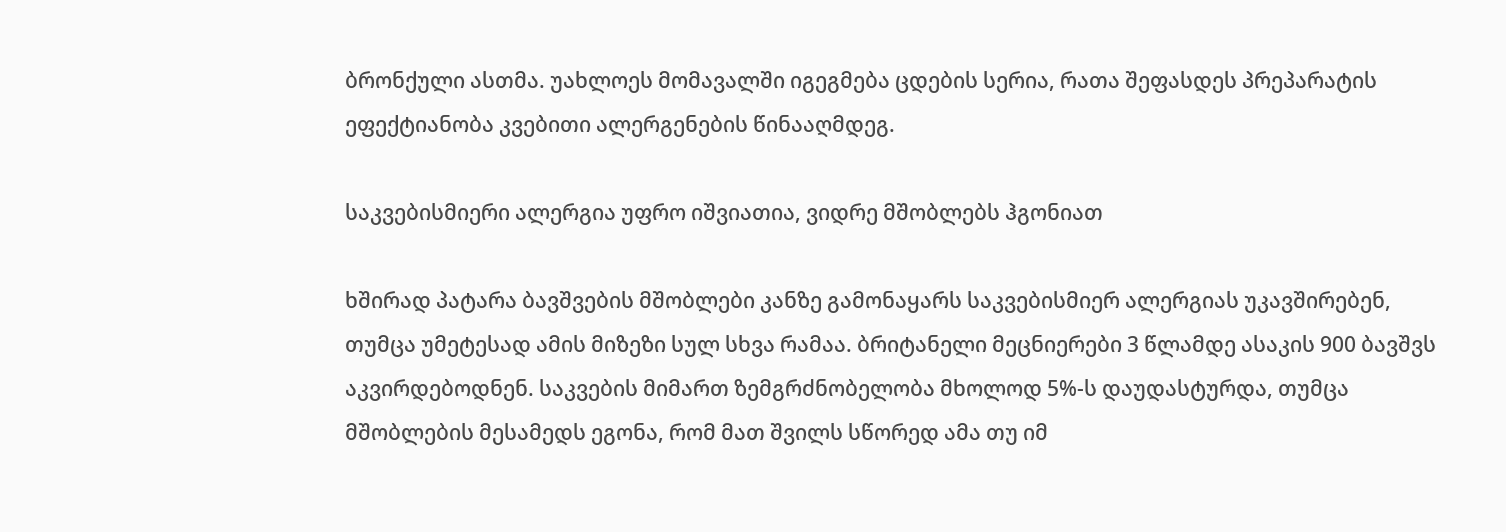ბრონქული ასთმა. უახლოეს მომავალში იგეგმება ცდების სერია, რათა შეფასდეს პრეპარატის ეფექტიანობა კვებითი ალერგენების წინააღმდეგ.

საკვებისმიერი ალერგია უფრო იშვიათია, ვიდრე მშობლებს ჰგონიათ

ხშირად პატარა ბავშვების მშობლები კანზე გამონაყარს საკვებისმიერ ალერგიას უკავშირებენ, თუმცა უმეტესად ამის მიზეზი სულ სხვა რამაა. ბრიტანელი მეცნიერები 3 წლამდე ასაკის 900 ბავშვს აკვირდებოდნენ. საკვების მიმართ ზემგრძნობელობა მხოლოდ 5%-ს დაუდასტურდა, თუმცა მშობლების მესამედს ეგონა, რომ მათ შვილს სწორედ ამა თუ იმ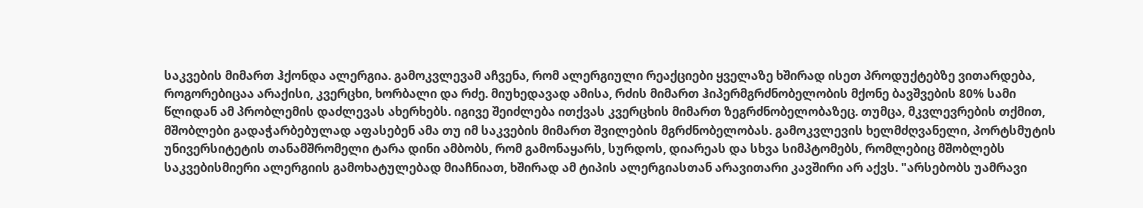საკვების მიმართ ჰქონდა ალერგია. გამოკვლევამ აჩვენა, რომ ალერგიული რეაქციები ყველაზე ხშირად ისეთ პროდუქტებზე ვითარდება, როგორებიცაა არაქისი, კვერცხი, ხორბალი და რძე. მიუხედავად ამისა, რძის მიმართ ჰიპერმგრძნობელობის მქონე ბავშვების 80% სამი წლიდან ამ პრობლემის დაძლევას ახერხებს. იგივე შეიძლება ითქვას კვერცხის მიმართ ზეგრძნობელობაზეც. თუმცა, მკვლევრების თქმით, მშობლები გადაჭარბებულად აფასებენ ამა თუ იმ საკვების მიმართ შვილების მგრძნობელობას. გამოკვლევის ხელმძღვანელი, პორტსმუტის უნივერსიტეტის თანამშრომელი ტარა დინი ამბობს, რომ გამონაყარს, სურდოს, დიარეას და სხვა სიმპტომებს, რომლებიც მშობლებს საკვებისმიერი ალერგიის გამოხატულებად მიაჩნიათ, ხშირად ამ ტიპის ალერგიასთან არავითარი კავშირი არ აქვს. "არსებობს უამრავი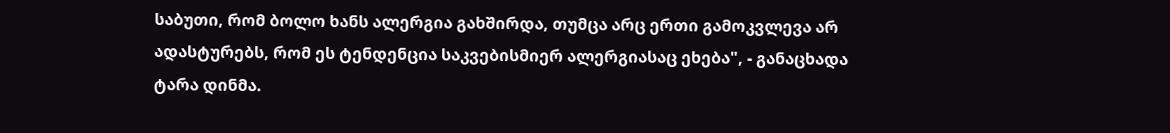საბუთი, რომ ბოლო ხანს ალერგია გახშირდა, თუმცა არც ერთი გამოკვლევა არ ადასტურებს, რომ ეს ტენდენცია საკვებისმიერ ალერგიასაც ეხება", - განაცხადა ტარა დინმა.